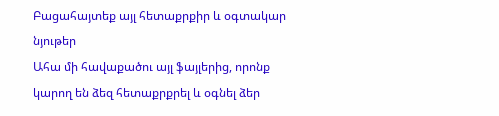Բացահայտեք այլ հետաքրքիր և օգտակար նյութեր
Ահա մի հավաքածու այլ ֆայլերից, որոնք կարող են ձեզ հետաքրքրել և օգնել ձեր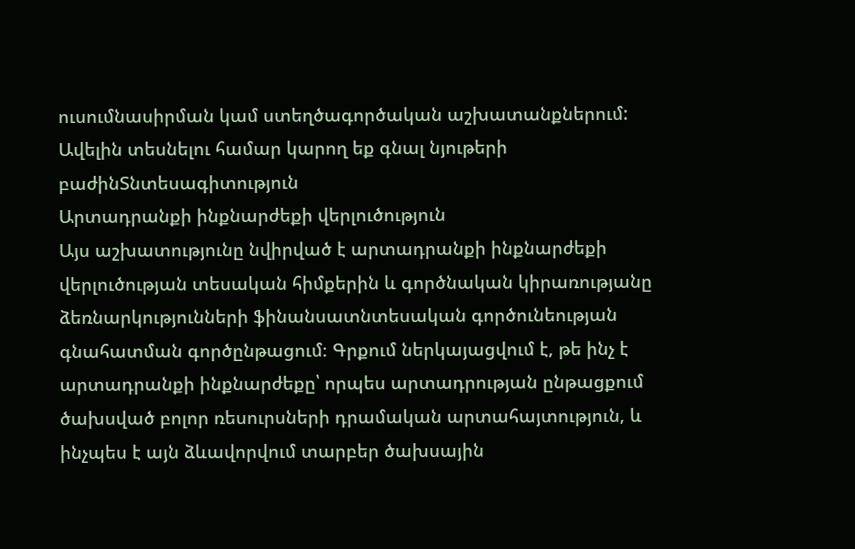ուսումնասիրման կամ ստեղծագործական աշխատանքներում: Ավելին տեսնելու համար կարող եք գնալ նյութերի բաժինՏնտեսագիտություն
Արտադրանքի ինքնարժեքի վերլուծություն
Այս աշխատությունը նվիրված է արտադրանքի ինքնարժեքի վերլուծության տեսական հիմքերին և գործնական կիրառությանը ձեռնարկությունների ֆինանսատնտեսական գործունեության գնահատման գործընթացում։ Գրքում ներկայացվում է, թե ինչ է արտադրանքի ինքնարժեքը՝ որպես արտադրության ընթացքում ծախսված բոլոր ռեսուրսների դրամական արտահայտություն, և ինչպես է այն ձևավորվում տարբեր ծախսային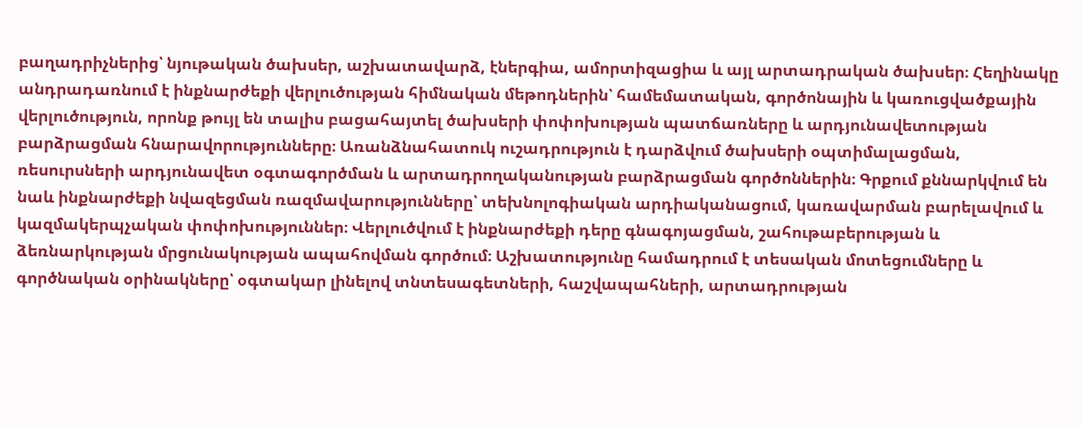բաղադրիչներից՝ նյութական ծախսեր, աշխատավարձ, էներգիա, ամորտիզացիա և այլ արտադրական ծախսեր։ Հեղինակը անդրադառնում է ինքնարժեքի վերլուծության հիմնական մեթոդներին՝ համեմատական, գործոնային և կառուցվածքային վերլուծություն, որոնք թույլ են տալիս բացահայտել ծախսերի փոփոխության պատճառները և արդյունավետության բարձրացման հնարավորությունները։ Առանձնահատուկ ուշադրություն է դարձվում ծախսերի օպտիմալացման, ռեսուրսների արդյունավետ օգտագործման և արտադրողականության բարձրացման գործոններին։ Գրքում քննարկվում են նաև ինքնարժեքի նվազեցման ռազմավարությունները՝ տեխնոլոգիական արդիականացում, կառավարման բարելավում և կազմակերպչական փոփոխություններ։ Վերլուծվում է ինքնարժեքի դերը գնագոյացման, շահութաբերության և ձեռնարկության մրցունակության ապահովման գործում։ Աշխատությունը համադրում է տեսական մոտեցումները և գործնական օրինակները՝ օգտակար լինելով տնտեսագետների, հաշվապահների, արտադրության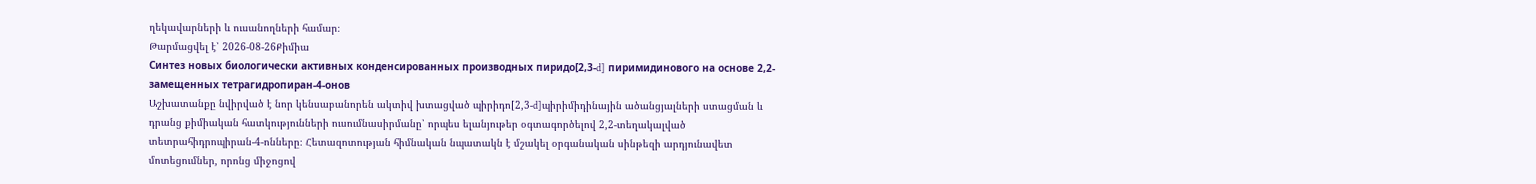ղեկավարների և ուսանողների համար։
Թարմացվել է՝ 2026-08-26Քիմիա
Синтез новых биологически активных конденсированных производных пиридо[2,3-d] пиримидинового на основе 2,2-замещенных тетрагидропиран-4-онов
Աշխատանքը նվիրված է նոր կենսաբանորեն ակտիվ խտացված պիրիդո[2,3-d]պիրիմիդինային ածանցյալների ստացման և դրանց քիմիական հատկությունների ուսումնասիրմանը՝ որպես ելանյութեր օգտագործելով 2,2-տեղակալված տետրահիդրոպիրան-4-ոնները։ Հետազոտության հիմնական նպատակն է մշակել օրգանական սինթեզի արդյունավետ մոտեցումներ, որոնց միջոցով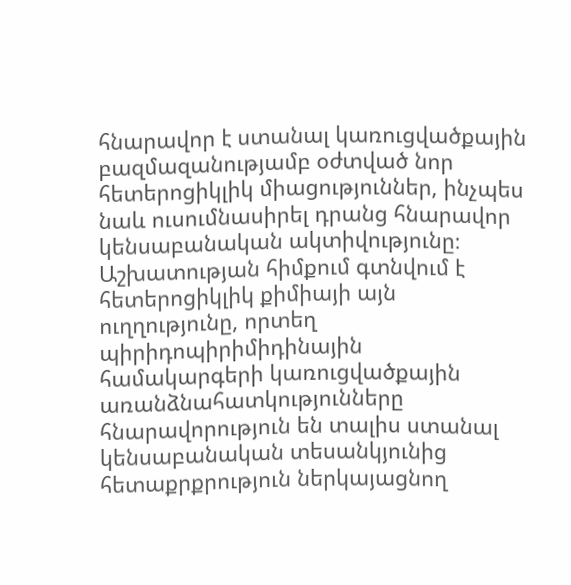հնարավոր է ստանալ կառուցվածքային բազմազանությամբ օժտված նոր հետերոցիկլիկ միացություններ, ինչպես նաև ուսումնասիրել դրանց հնարավոր կենսաբանական ակտիվությունը։ Աշխատության հիմքում գտնվում է հետերոցիկլիկ քիմիայի այն ուղղությունը, որտեղ պիրիդոպիրիմիդինային համակարգերի կառուցվածքային առանձնահատկությունները հնարավորություն են տալիս ստանալ կենսաբանական տեսանկյունից հետաքրքրություն ներկայացնող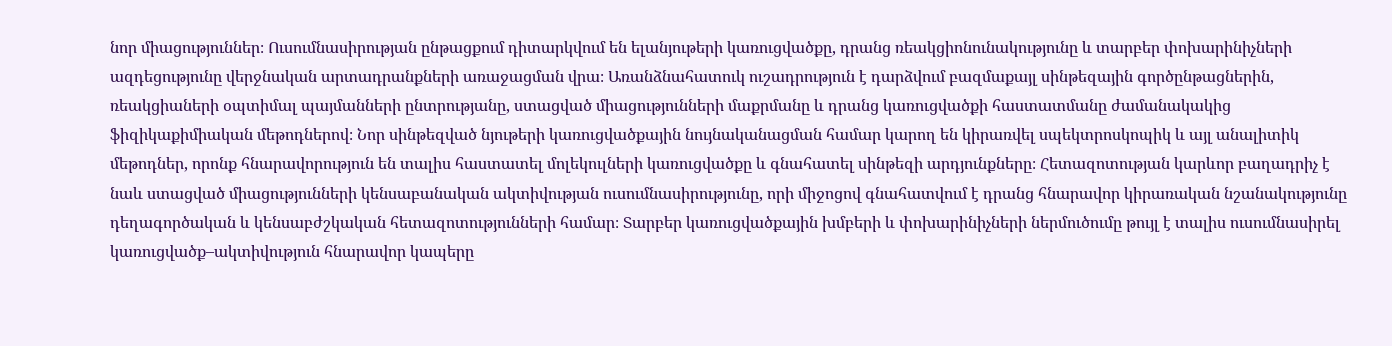նոր միացություններ։ Ուսումնասիրության ընթացքում դիտարկվում են ելանյութերի կառուցվածքը, դրանց ռեակցիոնունակությունը և տարբեր փոխարինիչների ազդեցությունը վերջնական արտադրանքների առաջացման վրա։ Առանձնահատուկ ուշադրություն է դարձվում բազմաքայլ սինթեզային գործընթացներին, ռեակցիաների օպտիմալ պայմանների ընտրությանը, ստացված միացությունների մաքրմանը և դրանց կառուցվածքի հաստատմանը ժամանակակից ֆիզիկաքիմիական մեթոդներով։ Նոր սինթեզված նյութերի կառուցվածքային նույնականացման համար կարող են կիրառվել սպեկտրոսկոպիկ և այլ անալիտիկ մեթոդներ, որոնք հնարավորություն են տալիս հաստատել մոլեկուլների կառուցվածքը և գնահատել սինթեզի արդյունքները։ Հետազոտության կարևոր բաղադրիչ է նաև ստացված միացությունների կենսաբանական ակտիվության ուսումնասիրությունը, որի միջոցով գնահատվում է դրանց հնարավոր կիրառական նշանակությունը դեղագործական և կենսաբժշկական հետազոտությունների համար։ Տարբեր կառուցվածքային խմբերի և փոխարինիչների ներմուծումը թույլ է տալիս ուսումնասիրել կառուցվածք–ակտիվություն հնարավոր կապերը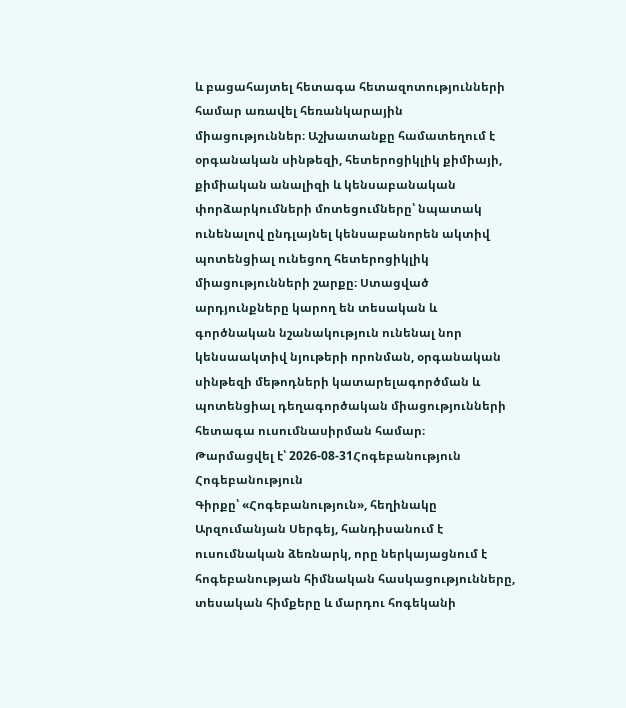և բացահայտել հետագա հետազոտությունների համար առավել հեռանկարային միացություններ։ Աշխատանքը համատեղում է օրգանական սինթեզի, հետերոցիկլիկ քիմիայի, քիմիական անալիզի և կենսաբանական փորձարկումների մոտեցումները՝ նպատակ ունենալով ընդլայնել կենսաբանորեն ակտիվ պոտենցիալ ունեցող հետերոցիկլիկ միացությունների շարքը։ Ստացված արդյունքները կարող են տեսական և գործնական նշանակություն ունենալ նոր կենսաակտիվ նյութերի որոնման, օրգանական սինթեզի մեթոդների կատարելագործման և պոտենցիալ դեղագործական միացությունների հետագա ուսումնասիրման համար։
Թարմացվել է՝ 2026-08-31Հոգեբանություն
Հոգեբանություն
Գիրքը՝ «Հոգեբանություն», հեղինակը Արզումանյան Սերգեյ, հանդիսանում է ուսումնական ձեռնարկ, որը ներկայացնում է հոգեբանության հիմնական հասկացությունները, տեսական հիմքերը և մարդու հոգեկանի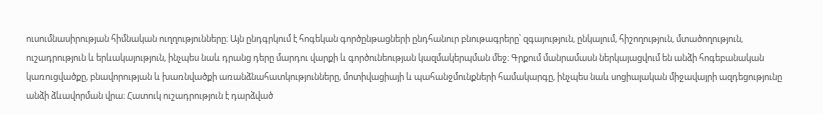ուսումնասիրության հիմնական ուղղությունները։ Այն ընդգրկում է հոգեկան գործընթացների ընդհանուր բնութագրերը՝ զգայություն, ընկալում, հիշողություն, մտածողություն, ուշադրություն և երևակայություն, ինչպես նաև դրանց դերը մարդու վարքի և գործունեության կազմակերպման մեջ։ Գրքում մանրամասն ներկայացվում են անձի հոգեբանական կառուցվածքը, բնավորության և խառնվածքի առանձնահատկությունները, մոտիվացիայի և պահանջմունքների համակարգը, ինչպես նաև սոցիալական միջավայրի ազդեցությունը անձի ձևավորման վրա։ Հատուկ ուշադրություն է դարձված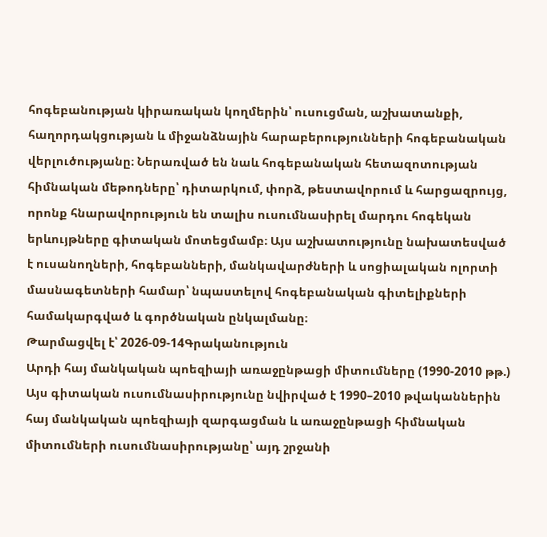հոգեբանության կիրառական կողմերին՝ ուսուցման, աշխատանքի, հաղորդակցության և միջանձնային հարաբերությունների հոգեբանական վերլուծությանը։ Ներառված են նաև հոգեբանական հետազոտության հիմնական մեթոդները՝ դիտարկում, փորձ, թեստավորում և հարցազրույց, որոնք հնարավորություն են տալիս ուսումնասիրել մարդու հոգեկան երևույթները գիտական մոտեցմամբ։ Այս աշխատությունը նախատեսված է ուսանողների, հոգեբանների, մանկավարժների և սոցիալական ոլորտի մասնագետների համար՝ նպաստելով հոգեբանական գիտելիքների համակարգված և գործնական ընկալմանը։
Թարմացվել է՝ 2026-09-14Գրականություն
Արդի հայ մանկական պոեզիայի առաջընթացի միտումները (1990-2010 թթ.)
Այս գիտական ուսումնասիրությունը նվիրված է 1990–2010 թվականներին հայ մանկական պոեզիայի զարգացման և առաջընթացի հիմնական միտումների ուսումնասիրությանը՝ այդ շրջանի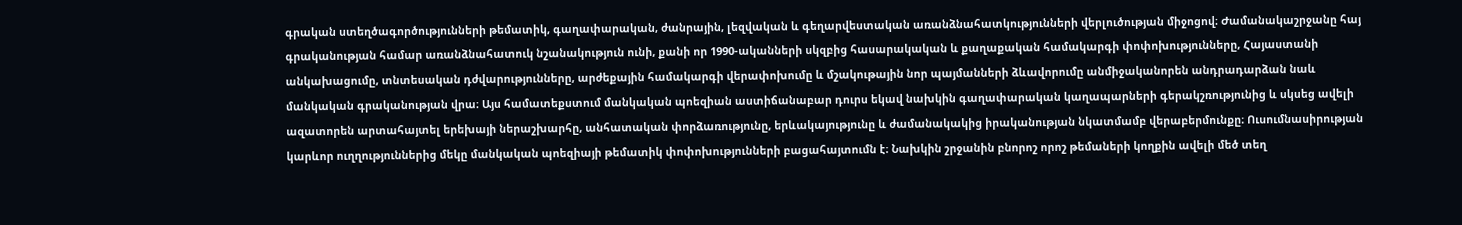գրական ստեղծագործությունների թեմատիկ, գաղափարական, ժանրային, լեզվական և գեղարվեստական առանձնահատկությունների վերլուծության միջոցով։ Ժամանակաշրջանը հայ գրականության համար առանձնահատուկ նշանակություն ունի, քանի որ 1990-ականների սկզբից հասարակական և քաղաքական համակարգի փոփոխությունները, Հայաստանի անկախացումը, տնտեսական դժվարությունները, արժեքային համակարգի վերափոխումը և մշակութային նոր պայմանների ձևավորումը անմիջականորեն անդրադարձան նաև մանկական գրականության վրա։ Այս համատեքստում մանկական պոեզիան աստիճանաբար դուրս եկավ նախկին գաղափարական կաղապարների գերակշռությունից և սկսեց ավելի ազատորեն արտահայտել երեխայի ներաշխարհը, անհատական փորձառությունը, երևակայությունը և ժամանակակից իրականության նկատմամբ վերաբերմունքը։ Ուսումնասիրության կարևոր ուղղություններից մեկը մանկական պոեզիայի թեմատիկ փոփոխությունների բացահայտումն է։ Նախկին շրջանին բնորոշ որոշ թեմաների կողքին ավելի մեծ տեղ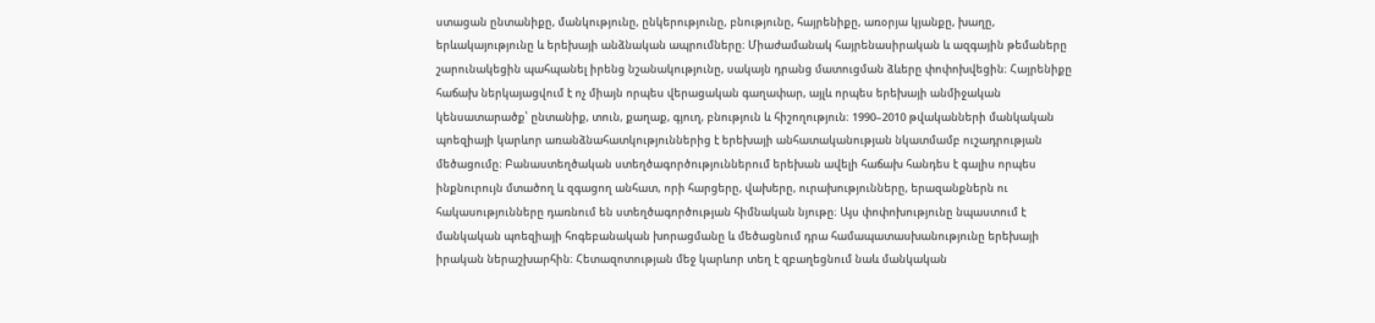ստացան ընտանիքը, մանկությունը, ընկերությունը, բնությունը, հայրենիքը, առօրյա կյանքը, խաղը, երևակայությունը և երեխայի անձնական ապրումները։ Միաժամանակ հայրենասիրական և ազգային թեմաները շարունակեցին պահպանել իրենց նշանակությունը, սակայն դրանց մատուցման ձևերը փոփոխվեցին։ Հայրենիքը հաճախ ներկայացվում է ոչ միայն որպես վերացական գաղափար, այլև որպես երեխայի անմիջական կենսատարածք՝ ընտանիք, տուն, քաղաք, գյուղ, բնություն և հիշողություն։ 1990–2010 թվականների մանկական պոեզիայի կարևոր առանձնահատկություններից է երեխայի անհատականության նկատմամբ ուշադրության մեծացումը։ Բանաստեղծական ստեղծագործություններում երեխան ավելի հաճախ հանդես է գալիս որպես ինքնուրույն մտածող և զգացող անհատ, որի հարցերը, վախերը, ուրախությունները, երազանքներն ու հակասությունները դառնում են ստեղծագործության հիմնական նյութը։ Այս փոփոխությունը նպաստում է մանկական պոեզիայի հոգեբանական խորացմանը և մեծացնում դրա համապատասխանությունը երեխայի իրական ներաշխարհին։ Հետազոտության մեջ կարևոր տեղ է զբաղեցնում նաև մանկական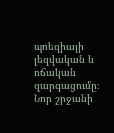պոեզիայի լեզվական և ոճական զարգացումը։ Նոր շրջանի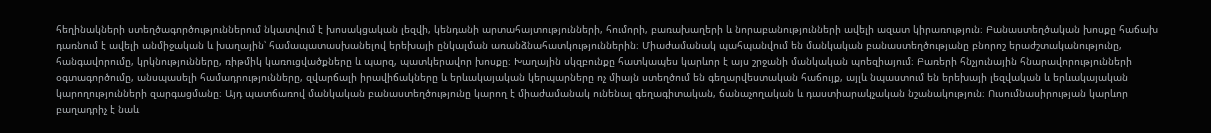հեղինակների ստեղծագործություններում նկատվում է խոսակցական լեզվի, կենդանի արտահայտությունների, հումորի, բառախաղերի և նորաբանությունների ավելի ազատ կիրառություն։ Բանաստեղծական խոսքը հաճախ դառնում է ավելի անմիջական և խաղային՝ համապատասխանելով երեխայի ընկալման առանձնահատկություններին։ Միաժամանակ պահպանվում են մանկական բանաստեղծությանը բնորոշ երաժշտականությունը, հանգավորումը, կրկնությունները, ռիթմիկ կառուցվածքները և պարզ, պատկերավոր խոսքը։ Խաղային սկզբունքը հատկապես կարևոր է այս շրջանի մանկական պոեզիայում։ Բառերի հնչյունային հնարավորությունների օգտագործումը, անսպասելի համադրությունները, զվարճալի իրավիճակները և երևակայական կերպարները ոչ միայն ստեղծում են գեղարվեստական հաճույք, այլև նպաստում են երեխայի լեզվական և երևակայական կարողությունների զարգացմանը։ Այդ պատճառով մանկական բանաստեղծությունը կարող է միաժամանակ ունենալ գեղագիտական, ճանաչողական և դաստիարակչական նշանակություն։ Ուսումնասիրության կարևոր բաղադրիչ է նաև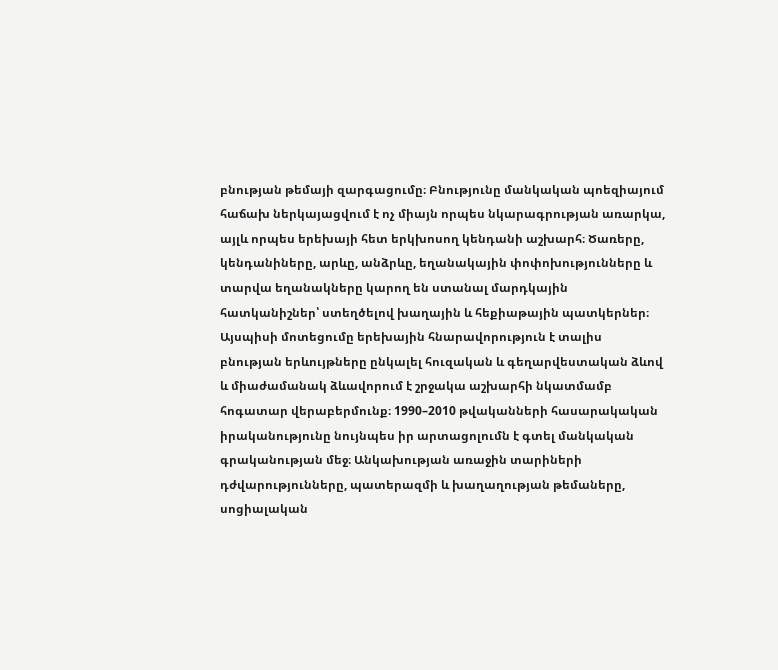բնության թեմայի զարգացումը։ Բնությունը մանկական պոեզիայում հաճախ ներկայացվում է ոչ միայն որպես նկարագրության առարկա, այլև որպես երեխայի հետ երկխոսող կենդանի աշխարհ։ Ծառերը, կենդանիները, արևը, անձրևը, եղանակային փոփոխությունները և տարվա եղանակները կարող են ստանալ մարդկային հատկանիշներ՝ ստեղծելով խաղային և հեքիաթային պատկերներ։ Այսպիսի մոտեցումը երեխային հնարավորություն է տալիս բնության երևույթները ընկալել հուզական և գեղարվեստական ձևով և միաժամանակ ձևավորում է շրջակա աշխարհի նկատմամբ հոգատար վերաբերմունք։ 1990–2010 թվականների հասարակական իրականությունը նույնպես իր արտացոլումն է գտել մանկական գրականության մեջ։ Անկախության առաջին տարիների դժվարությունները, պատերազմի և խաղաղության թեմաները, սոցիալական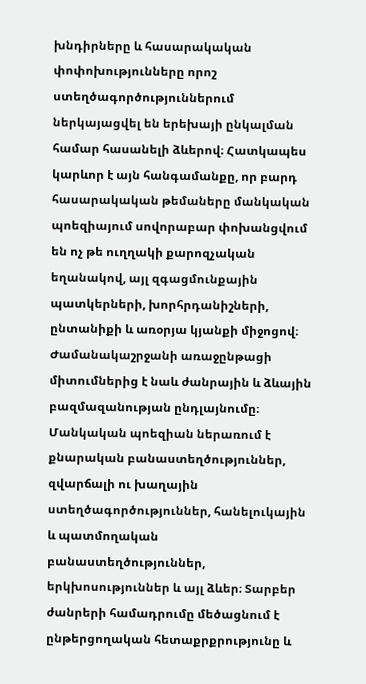խնդիրները և հասարակական փոփոխությունները որոշ ստեղծագործություններում ներկայացվել են երեխայի ընկալման համար հասանելի ձևերով։ Հատկապես կարևոր է այն հանգամանքը, որ բարդ հասարակական թեմաները մանկական պոեզիայում սովորաբար փոխանցվում են ոչ թե ուղղակի քարոզչական եղանակով, այլ զգացմունքային պատկերների, խորհրդանիշների, ընտանիքի և առօրյա կյանքի միջոցով։ Ժամանակաշրջանի առաջընթացի միտումներից է նաև ժանրային և ձևային բազմազանության ընդլայնումը։ Մանկական պոեզիան ներառում է քնարական բանաստեղծություններ, զվարճալի ու խաղային ստեղծագործություններ, հանելուկային և պատմողական բանաստեղծություններ, երկխոսություններ և այլ ձևեր։ Տարբեր ժանրերի համադրումը մեծացնում է ընթերցողական հետաքրքրությունը և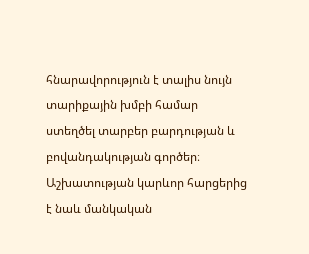հնարավորություն է տալիս նույն տարիքային խմբի համար ստեղծել տարբեր բարդության և բովանդակության գործեր։ Աշխատության կարևոր հարցերից է նաև մանկական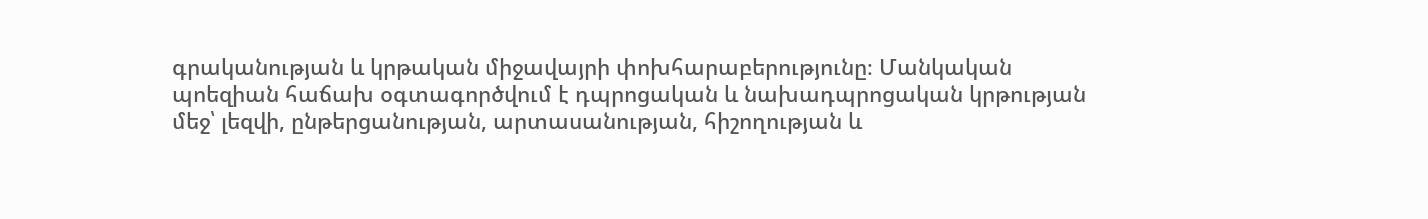գրականության և կրթական միջավայրի փոխհարաբերությունը։ Մանկական պոեզիան հաճախ օգտագործվում է դպրոցական և նախադպրոցական կրթության մեջ՝ լեզվի, ընթերցանության, արտասանության, հիշողության և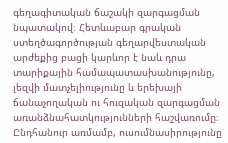գեղագիտական ճաշակի զարգացման նպատակով։ Հետևաբար գրական ստեղծագործության գեղարվեստական արժեքից բացի կարևոր է նաև դրա տարիքային համապատասխանությունը, լեզվի մատչելիությունը և երեխայի ճանաչողական ու հուզական զարգացման առանձնահատկությունների հաշվառումը։ Ընդհանուր առմամբ, ուսումնասիրությունը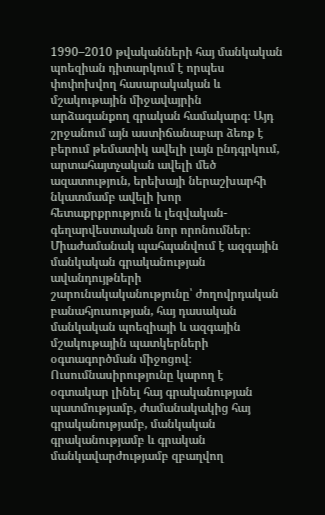1990–2010 թվականների հայ մանկական պոեզիան դիտարկում է որպես փոփոխվող հասարակական և մշակութային միջավայրին արձագանքող գրական համակարգ։ Այդ շրջանում այն աստիճանաբար ձեռք է բերում թեմատիկ ավելի լայն ընդգրկում, արտահայտչական ավելի մեծ ազատություն, երեխայի ներաշխարհի նկատմամբ ավելի խոր հետաքրքրություն և լեզվական-գեղարվեստական նոր որոնումներ։ Միաժամանակ պահպանվում է ազգային մանկական գրականության ավանդույթների շարունակականությունը՝ ժողովրդական բանահյուսության, հայ դասական մանկական պոեզիայի և ազգային մշակութային պատկերների օգտագործման միջոցով։ Ուսումնասիրությունը կարող է օգտակար լինել հայ գրականության պատմությամբ, ժամանակակից հայ գրականությամբ, մանկական գրականությամբ և գրական մանկավարժությամբ զբաղվող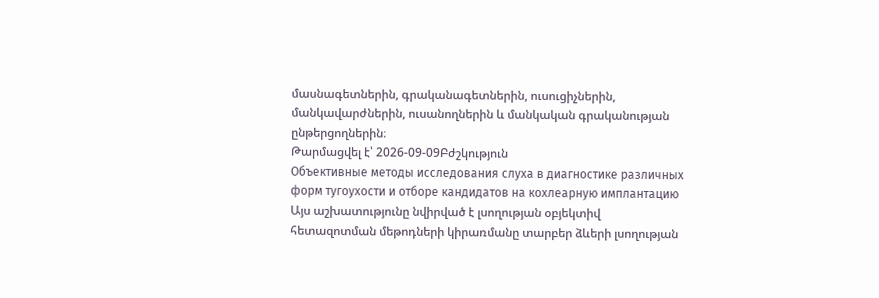մասնագետներին, գրականագետներին, ուսուցիչներին, մանկավարժներին, ուսանողներին և մանկական գրականության ընթերցողներին։
Թարմացվել է՝ 2026-09-09Բժշկություն
Объективные методы исследования слуха в диагностике различных форм тугоухости и отборе кандидатов на кохлеарную имплантацию
Այս աշխատությունը նվիրված է լսողության օբյեկտիվ հետազոտման մեթոդների կիրառմանը տարբեր ձևերի լսողության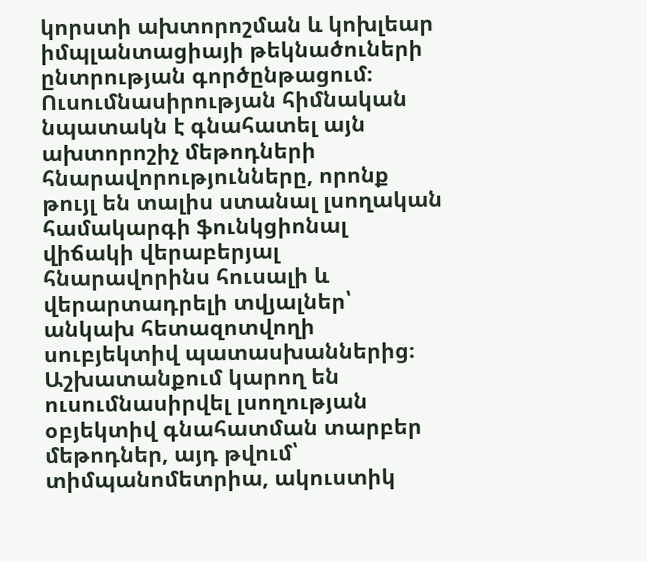կորստի ախտորոշման և կոխլեար իմպլանտացիայի թեկնածուների ընտրության գործընթացում։ Ուսումնասիրության հիմնական նպատակն է գնահատել այն ախտորոշիչ մեթոդների հնարավորությունները, որոնք թույլ են տալիս ստանալ լսողական համակարգի ֆունկցիոնալ վիճակի վերաբերյալ հնարավորինս հուսալի և վերարտադրելի տվյալներ՝ անկախ հետազոտվողի սուբյեկտիվ պատասխաններից։ Աշխատանքում կարող են ուսումնասիրվել լսողության օբյեկտիվ գնահատման տարբեր մեթոդներ, այդ թվում՝ տիմպանոմետրիա, ակուստիկ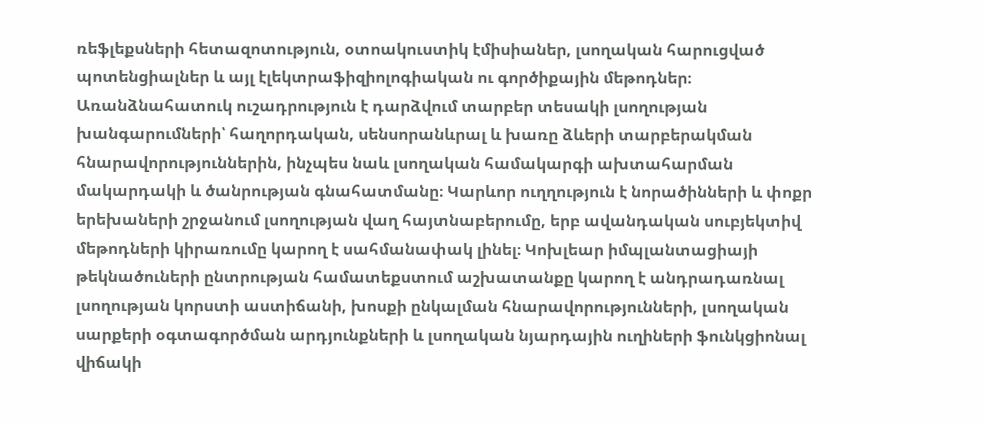ռեֆլեքսների հետազոտություն, օտոակուստիկ էմիսիաներ, լսողական հարուցված պոտենցիալներ և այլ էլեկտրաֆիզիոլոգիական ու գործիքային մեթոդներ։ Առանձնահատուկ ուշադրություն է դարձվում տարբեր տեսակի լսողության խանգարումների՝ հաղորդական, սենսորանևրալ և խառը ձևերի տարբերակման հնարավորություններին, ինչպես նաև լսողական համակարգի ախտահարման մակարդակի և ծանրության գնահատմանը։ Կարևոր ուղղություն է նորածինների և փոքր երեխաների շրջանում լսողության վաղ հայտնաբերումը, երբ ավանդական սուբյեկտիվ մեթոդների կիրառումը կարող է սահմանափակ լինել։ Կոխլեար իմպլանտացիայի թեկնածուների ընտրության համատեքստում աշխատանքը կարող է անդրադառնալ լսողության կորստի աստիճանի, խոսքի ընկալման հնարավորությունների, լսողական սարքերի օգտագործման արդյունքների և լսողական նյարդային ուղիների ֆունկցիոնալ վիճակի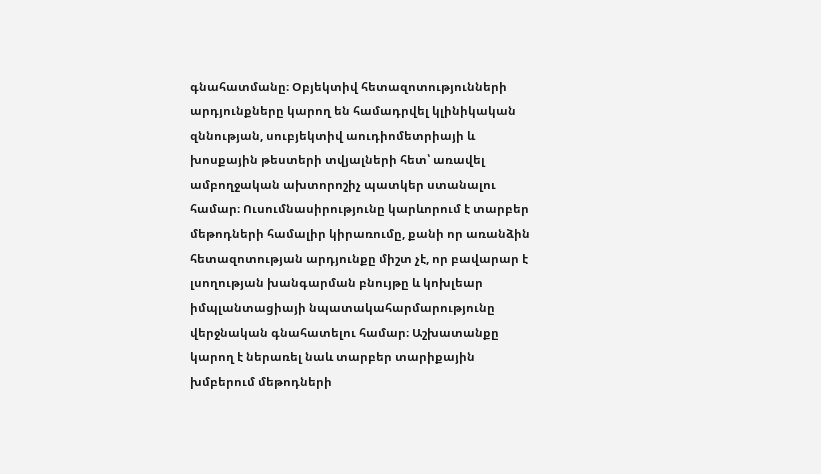գնահատմանը։ Օբյեկտիվ հետազոտությունների արդյունքները կարող են համադրվել կլինիկական զննության, սուբյեկտիվ աուդիոմետրիայի և խոսքային թեստերի տվյալների հետ՝ առավել ամբողջական ախտորոշիչ պատկեր ստանալու համար։ Ուսումնասիրությունը կարևորում է տարբեր մեթոդների համալիր կիրառումը, քանի որ առանձին հետազոտության արդյունքը միշտ չէ, որ բավարար է լսողության խանգարման բնույթը և կոխլեար իմպլանտացիայի նպատակահարմարությունը վերջնական գնահատելու համար։ Աշխատանքը կարող է ներառել նաև տարբեր տարիքային խմբերում մեթոդների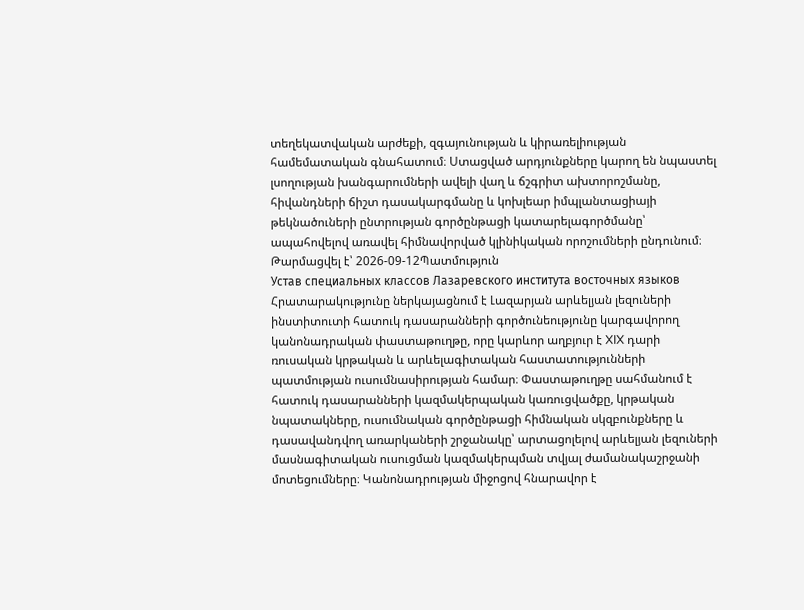տեղեկատվական արժեքի, զգայունության և կիրառելիության համեմատական գնահատում։ Ստացված արդյունքները կարող են նպաստել լսողության խանգարումների ավելի վաղ և ճշգրիտ ախտորոշմանը, հիվանդների ճիշտ դասակարգմանը և կոխլեար իմպլանտացիայի թեկնածուների ընտրության գործընթացի կատարելագործմանը՝ ապահովելով առավել հիմնավորված կլինիկական որոշումների ընդունում։
Թարմացվել է՝ 2026-09-12Պատմություն
Устав специальных классов Лазаревского института восточных языков
Հրատարակությունը ներկայացնում է Լազարյան արևելյան լեզուների ինստիտուտի հատուկ դասարանների գործունեությունը կարգավորող կանոնադրական փաստաթուղթը, որը կարևոր աղբյուր է XIX դարի ռուսական կրթական և արևելագիտական հաստատությունների պատմության ուսումնասիրության համար։ Փաստաթուղթը սահմանում է հատուկ դասարանների կազմակերպական կառուցվածքը, կրթական նպատակները, ուսումնական գործընթացի հիմնական սկզբունքները և դասավանդվող առարկաների շրջանակը՝ արտացոլելով արևելյան լեզուների մասնագիտական ուսուցման կազմակերպման տվյալ ժամանակաշրջանի մոտեցումները։ Կանոնադրության միջոցով հնարավոր է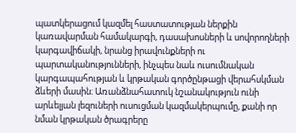պատկերացում կազմել հաստատության ներքին կառավարման համակարգի, դասախոսների և սովորողների կարգավիճակի, նրանց իրավունքների ու պարտականությունների, ինչպես նաև ուսումնական կարգապահության և կրթական գործընթացի վերահսկման ձևերի մասին։ Առանձնահատուկ նշանակություն ունի արևելյան լեզուների ուսուցման կազմակերպումը, քանի որ նման կրթական ծրագրերը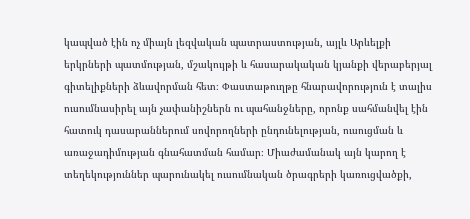կապված էին ոչ միայն լեզվական պատրաստության, այլև Արևելքի երկրների պատմության, մշակույթի և հասարակական կյանքի վերաբերյալ գիտելիքների ձևավորման հետ։ Փաստաթուղթը հնարավորություն է տալիս ուսումնասիրել այն չափանիշներն ու պահանջները, որոնք սահմանվել էին հատուկ դասարաններում սովորողների ընդունելության, ուսուցման և առաջադիմության գնահատման համար։ Միաժամանակ այն կարող է տեղեկություններ պարունակել ուսումնական ծրագրերի կառուցվածքի,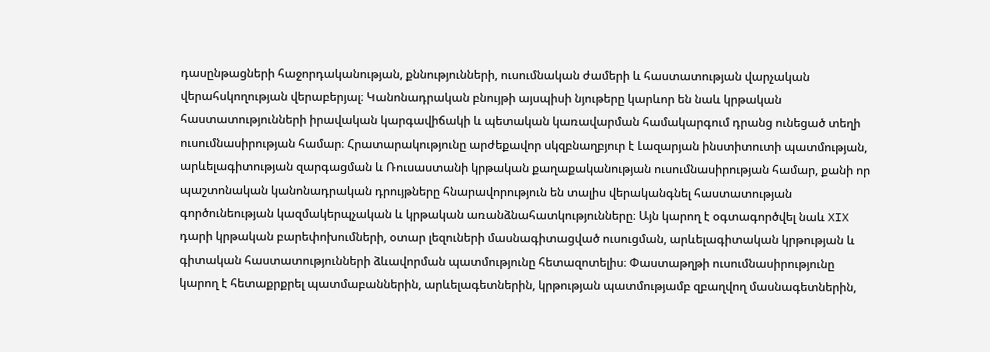դասընթացների հաջորդականության, քննությունների, ուսումնական ժամերի և հաստատության վարչական վերահսկողության վերաբերյալ։ Կանոնադրական բնույթի այսպիսի նյութերը կարևոր են նաև կրթական հաստատությունների իրավական կարգավիճակի և պետական կառավարման համակարգում դրանց ունեցած տեղի ուսումնասիրության համար։ Հրատարակությունը արժեքավոր սկզբնաղբյուր է Լազարյան ինստիտուտի պատմության, արևելագիտության զարգացման և Ռուսաստանի կրթական քաղաքականության ուսումնասիրության համար, քանի որ պաշտոնական կանոնադրական դրույթները հնարավորություն են տալիս վերականգնել հաստատության գործունեության կազմակերպչական և կրթական առանձնահատկությունները։ Այն կարող է օգտագործվել նաև XIX դարի կրթական բարեփոխումների, օտար լեզուների մասնագիտացված ուսուցման, արևելագիտական կրթության և գիտական հաստատությունների ձևավորման պատմությունը հետազոտելիս։ Փաստաթղթի ուսումնասիրությունը կարող է հետաքրքրել պատմաբաններին, արևելագետներին, կրթության պատմությամբ զբաղվող մասնագետներին,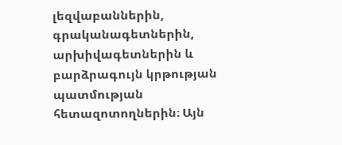լեզվաբաններին, գրականագետներին, արխիվագետներին և բարձրագույն կրթության պատմության հետազոտողներին։ Այն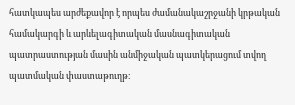հատկապես արժեքավոր է որպես ժամանակաշրջանի կրթական համակարգի և արևելագիտական մասնագիտական պատրաստության մասին անմիջական պատկերացում տվող պատմական փաստաթուղթ։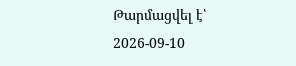Թարմացվել է՝ 2026-09-10